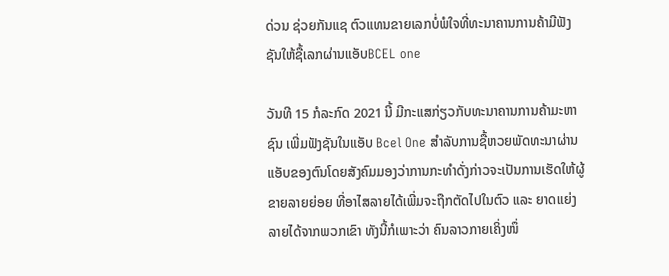ດ່ວນ ຊ່ວຍກັນແຊ ຕົວແທນຂາຍເລກບໍ່ພໍໃຈທີ່ທະນາຄານການຄ້າມີຟັງຊັນໃຫ້ຊື້ເລກຜ່ານແອັບBCEL one

ວັນທີ 15 ກໍລະກົດ 2021 ນີ້ ມີກະແສກ່ຽວກັບທະນາຄານການຄ້າມະຫາຊົນ ເພີ່ມຟັງຊັນໃນແອັບ Bcel One ສຳລັບການຊື້ຫວຍພັດທະນາຜ່ານແອັບຂອງຕົນໂດຍສັງຄົມມອງວ່າການກະທຳດັ່ງກ່າວຈະເປັນການເຮັດໃຫ້ຜູ້ຂາຍລາຍຍ່ອຍ ທີ່ອາໄສລາຍໄດ້ເພີ່ມຈະຖືກຕັດໄປໃນຕົວ ແລະ ຍາດແຍ່ງລາຍໄດ້ຈາກພວກເຂົາ ທັງນີ້ກໍເພາະວ່າ ຄົນລາວກາຍເຄິ່ງໜຶ່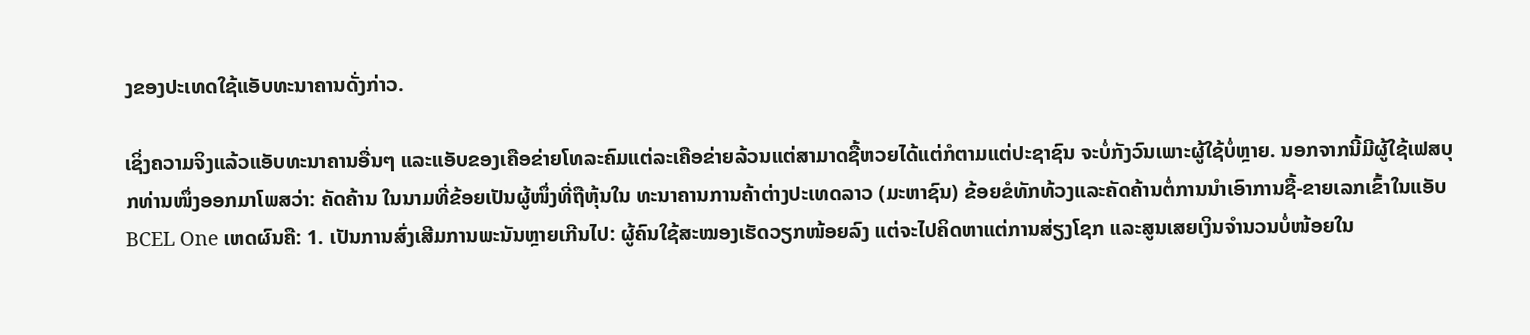ງຂອງປະເທດໃຊ້ແອັບທະນາຄານດັ່ງກ່າວ.

ເຊິ່ງຄວາມຈິງແລ້ວແອັບທະນາຄານອື່ນໆ ແລະແອັບຂອງເຄືອຂ່າຍໂທລະຄົມແຕ່ລະເຄືອຂ່າຍລ້ວນແຕ່ສາມາດຊື້ຫວຍໄດ້ແຕ່ກໍຕາມແຕ່ປະຊາຊົນ ຈະບໍ່ກັງວົນເພາະຜູ້ໃຊ້ບໍ່ຫຼາຍ. ນອກຈາກນີ້ມີຜູ້ໃຊ້ເຟສບຸກທ່ານໜຶ່ງອອກມາໂພສວ່າ: ຄັດຄ້ານ ໃນນາມທີ່ຂ້ອຍເປັນຜູ້ໜຶ່ງທີ່ຖືຫຸ້ນໃນ ທະນາຄານການຄ້າຕ່າງປະເທດລາວ (ມະຫາຊົນ) ຂ້ອຍຂໍທັກທ້ວງແລະຄັດຄ້ານຕໍ່ການນຳເອົາການຊື້-ຂາຍເລກເຂົ້າໃນແອັບ BCEL One ເຫດຜົນຄື: 1. ເປັນການສົ່ງເສີມການພະນັນຫຼາຍເກີນໄປ: ຜູ້ຄົນໃຊ້ສະໝອງເຮັດວຽກໜ້ອຍລົງ ແຕ່ຈະໄປຄິດຫາແຕ່ການສ່ຽງໂຊກ ແລະສູນເສຍເງິນຈຳນວນບໍ່ໜ້ອຍໃນ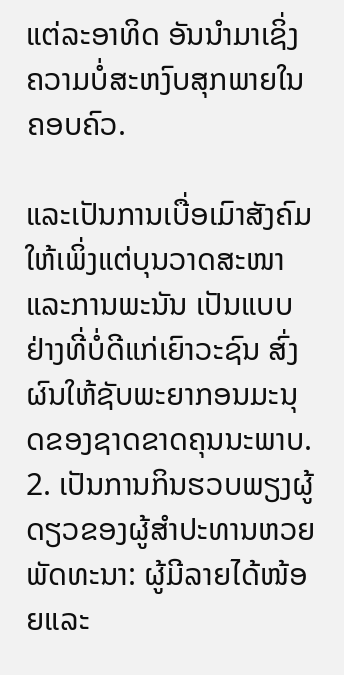ແຕ່ລະອາທິດ ອັນນຳມາເຊິ່ງຄວາມບໍ່ສະຫງົບສຸກພາຍໃນຄອບຄົວ.

ແລະເປັນການເບື່ອເມົາສັງຄົມໃຫ້ເພິ່ງແຕ່ບຸນວາດສະໜາແລະການພະນັນ ເປັນແບບຢ່າງທີ່ບໍ່ດີແກ່ເຍົາວະຊົນ ສົ່ງຜົນໃຫ້ຊັບພະຍາກອນມະນຸດຂອງຊາດຂາດຄຸນນະພາບ. 2. ເປັນການກິນຮວບພຽງຜູ້ດຽວຂອງຜູ້ສຳປະທານຫວຍພັດທະນາ: ຜູ້ມີລາຍໄດ້ໜ້ອຍແລະ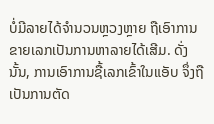ບໍ່ມີລາຍໄດ້ຈຳນວນຫຼວງຫຼາຍ ຖືເອົາການຂາຍເລກເປັນການຫາລາຍໄດ້ເສີມ. ດັ່ງນັ້ນ, ການເອົາການຊື້ເລກເຂົ້າໃນແອັບ ຈຶ່ງຖືເປັນການຕັດ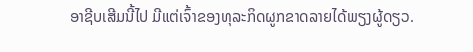ອາຊີບເສີມນີ້ໄປ ມີແຕ່ເຈົ້າຂອງທຸລະກິດຜູກຂາດລາຍໄດ້ພຽງຜູ້ດຽວ.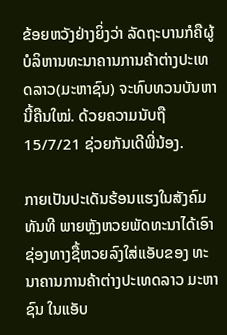ຂ້ອຍຫວັງຢ່າງຍິ່ງວ່າ ລັດຖະບານກໍຄືຜູ້ບໍລິຫານທະນາຄານການຄ້າຕ່າງປະເທດລາວ(ມະຫາຊົນ) ຈະທົບທວນບັນຫານີ້ຄືນໃໝ່. ດ້ວຍຄວາມນັບຖື 15/7/21 ຊ່ວຍກັນເດີພີ່ນ້ອງ.

ກາຍເປັນປະເດັນຮ້ອນແຮງໃນສັງຄົມທັນທີ ພາຍຫຼັງຫວຍພັດທະນາໄດ້ເອົາຊ່ອງທາງຊື້ຫວຍລົງໃສ່ແອັບຂອງ ທະນາຄານການຄ້າຕ່າງປະເທດລາວ ມະຫາຊົນ ໃນແອັບ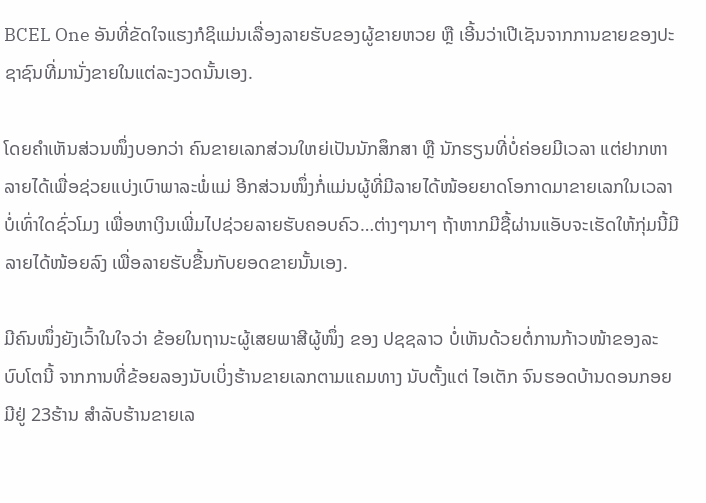BCEL One ອັນທີ່ຂັດໃຈແຮງກໍຊິແມ່ນເລື່ອງລາຍຮັບຂອງຜູ້ຂາຍຫວຍ ຫຼື ເອີ້ນວ່າເປີເຊັນຈາກການຂາຍຂອງປະຊາຊົນທີ່ມານັ່ງຂາຍໃນແຕ່ລະງວດນັ້ນເອງ.

ໂດຍຄຳເຫັນສ່ວນໜຶ່ງບອກວ່າ ຄົນຂາຍເລກສ່ວນໃຫຍ່ເປັນນັກສຶກສາ ຫຼື ນັກຮຽນທີ່ບໍ່ຄ່ອຍມີເວລາ ແຕ່ຢາກຫາລາຍໄດ້ເພື່ອຊ່ວຍແບ່ງເບົາພາລະພໍ່ແມ່ ອີກສ່ວນໜຶ່ງກໍ່ແມ່ນຜູ້ທີ່ມີລາຍໄດ້ໜ້ອຍຍາດໂອກາດມາຂາຍເລກໃນເວລາບໍ່ເທົ່າໃດຊົ່ວໂມງ ເພື່ອຫາເງິນເພີ່ມໄປຊ່ວຍລາຍຮັບຄອບຄົວ…ຕ່າງໆນາໆ ຖ້າຫາກມີຊື້ຜ່ານແອັບຈະເຮັດໃຫ້ກຸ່ມນີ້ມີລາຍໄດ້ໜ້ອຍລົງ ເພື່ອລາຍຮັບຂື້ນກັບຍອດຂາຍນັ້ນເອງ.

ມີຄົນໜຶ່ງຍັງເວົ້າໃນໃຈວ່າ ຂ້ອຍໃນຖານະຜູ້ເສຍພາສີຜູ້ໜຶ່ງ ຂອງ ປຊຊລາວ ບໍ່ເຫັນດ້ວຍຕໍ່ການກ້າວໜ້າຂອງລະບົບໂຕນີ້ ຈາກການທີ່ຂ້ອຍລອງນັບເບິ່ງຮ້ານຂາຍເລກຕາມແຄມທາງ ນັບຕັ້ງແຕ່ ໄອເຕັກ ຈົນຮອດບ້ານດອນກອຍ ມີຢູ່ 23ຮ້ານ ສຳລັບຮ້ານຂາຍເລ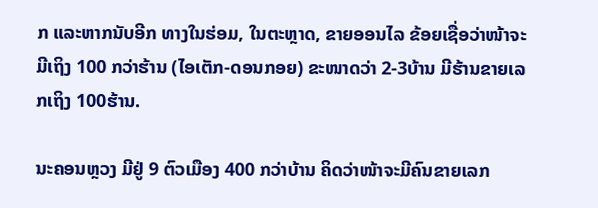ກ ແລະຫາກນັບອີກ ທາງໃນຮ່ອມ, ໃນຕະຫຼາດ, ຂາຍອອນໄລ ຂ້ອຍເຊື່ອວ່າໜ້າຈະມີເຖິງ 100 ກວ່າຮ້ານ (ໄອເຕັກ-ດອນກອຍ) ຂະໜາດວ່າ 2-3ບ້ານ ມີຮ້ານຂາຍເລກເຖິງ 100ຮ້ານ.

ນະຄອນຫຼວງ ມີຢູ່ 9 ຕົວເມືອງ 400 ກວ່າບ້ານ ຄິດວ່າໜ້າຈະມີຄົນຂາຍເລກ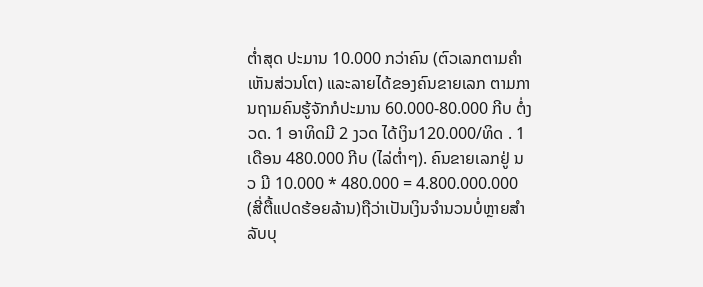ຕໍ່າສຸດ ປະມານ 10.000 ກວ່າຄົນ (ຕົວເລກຕາມຄຳເຫັນສ່ວນໂຕ) ແລະລາຍໄດ້ຂອງຄົນຂາຍເລກ ຕາມການຖາມຄົນຮູ້ຈັກກໍປະມານ 60.000-80.000 ກີບ ຕໍ່ງວດ. 1 ອາທິດມີ 2 ງວດ ໄດ້ເງິນ120.000/ທິດ . 1ເດືອນ 480.000 ກີບ (ໄລ່ຕໍ່າໆ). ຄົນຂາຍເລກຢູ່ ນວ ມີ 10.000 * 480.000 = 4.800.000.000 (ສີ່ຕື້ແປດຮ້ອຍລ້ານ)ຖືວ່າເປັນເງິນຈຳນວນບໍ່ຫຼາຍສຳລັບບຸ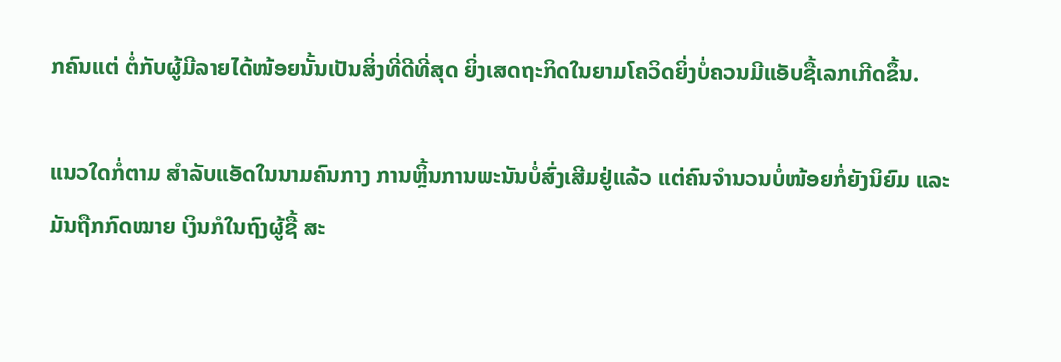ກຄົນແຕ່ ຕໍ່ກັບຜູ້ມີລາຍໄດ້ໜ້ອຍນັ້ນເປັນສິ່ງທີ່ດີທີ່ສຸດ ຍິ່ງເສດຖະກິດໃນຍາມໂຄວິດຍິ່ງບໍ່ຄວນມີແອັບຊື້ເລກເກີດຂຶ້ນ.

ແນວໃດກໍ່ຕາມ ສຳລັບແອັດໃນນາມຄົນກາງ ການຫຼິ້ນການພະນັນບໍ່ສົ່ງເສີມຢູ່ແລ້ວ ແຕ່ຄົນຈຳນວນບໍ່ໜ້ອຍກໍ່ຍັງນິຍົມ ແລະມັນຖືກກົດໝາຍ ເງິນກໍໃນຖົງຜູ້ຊື້ ສະ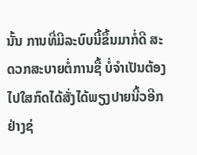ນັ້ນ ການທີ່ມີລະບົບນີ້ຂຶ້ນມາກໍ່ດີ ສະດວກສະບາຍຕໍ່ການຊື້ ບໍ່ຈຳເປັນຕ້ອງໄປໃສກົດໄດ້ສັ່ງໄດ້ພຽງປາຍນີ້ວອີກຢ່າງຊ່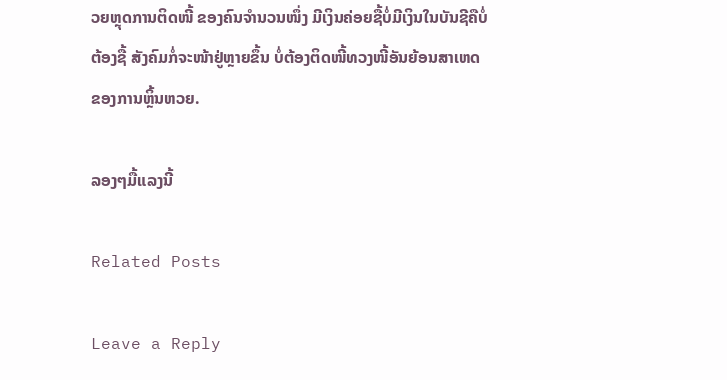ວຍຫຼຸດການຕິດໜີ້ ຂອງຄົນຈຳນວນໜຶ່ງ ມີເງິນຄ່ອຍຊື້ບໍ່ມີເງິນໃນບັນຊີຄືບໍ່ຕ້ອງຊື້ ສັງຄົມກໍ່ຈະໜ້າຢູ່ຫຼາຍຂຶ້ນ ບໍ່ຕ້ອງຕິດໜີ້ທວງໜີ້ອັນຍ້ອນສາເຫດຂອງການຫຼິ້ນຫວຍ.

ລອງໆມື້ແລງນີ້

Related Posts

Leave a Reply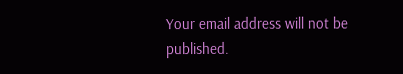Your email address will not be published.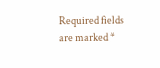Required fields are marked *